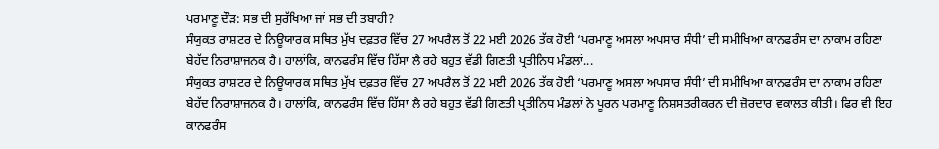ਪਰਮਾਣੂ ਦੌੜ: ਸਭ ਦੀ ਸੁਰੱਖਿਆ ਜਾਂ ਸਭ ਦੀ ਤਬਾਹੀ?
ਸੰਯੁਕਤ ਰਾਸ਼ਟਰ ਦੇ ਨਿਊਯਾਰਕ ਸਥਿਤ ਮੁੱਖ ਦਫ਼ਤਰ ਵਿੱਚ 27 ਅਪਰੈਲ ਤੋਂ 22 ਮਈ 2026 ਤੱਕ ਹੋਈ ‘ਪਰਮਾਣੂ ਅਸਲਾ ਅਪਸਾਰ ਸੰਧੀ’ ਦੀ ਸਮੀਖਿਆ ਕਾਨਫਰੰਸ ਦਾ ਨਾਕਾਮ ਰਹਿਣਾ ਬੇਹੱਦ ਨਿਰਾਸ਼ਾਜਨਕ ਹੈ। ਹਾਲਾਂਕਿ, ਕਾਨਫਰੰਸ ਵਿੱਚ ਹਿੱਸਾ ਲੈ ਰਹੇ ਬਹੁਤ ਵੱਡੀ ਗਿਣਤੀ ਪ੍ਰਤੀਨਿਧ ਮੰਡਲਾਂ...
ਸੰਯੁਕਤ ਰਾਸ਼ਟਰ ਦੇ ਨਿਊਯਾਰਕ ਸਥਿਤ ਮੁੱਖ ਦਫ਼ਤਰ ਵਿੱਚ 27 ਅਪਰੈਲ ਤੋਂ 22 ਮਈ 2026 ਤੱਕ ਹੋਈ ‘ਪਰਮਾਣੂ ਅਸਲਾ ਅਪਸਾਰ ਸੰਧੀ’ ਦੀ ਸਮੀਖਿਆ ਕਾਨਫਰੰਸ ਦਾ ਨਾਕਾਮ ਰਹਿਣਾ ਬੇਹੱਦ ਨਿਰਾਸ਼ਾਜਨਕ ਹੈ। ਹਾਲਾਂਕਿ, ਕਾਨਫਰੰਸ ਵਿੱਚ ਹਿੱਸਾ ਲੈ ਰਹੇ ਬਹੁਤ ਵੱਡੀ ਗਿਣਤੀ ਪ੍ਰਤੀਨਿਧ ਮੰਡਲਾਂ ਨੇ ਪੂਰਨ ਪਰਮਾਣੂ ਨਿਸ਼ਸਤਰੀਕਰਨ ਦੀ ਜ਼ੋਰਦਾਰ ਵਕਾਲਤ ਕੀਤੀ। ਫਿਰ ਵੀ ਇਹ ਕਾਨਫਰੰਸ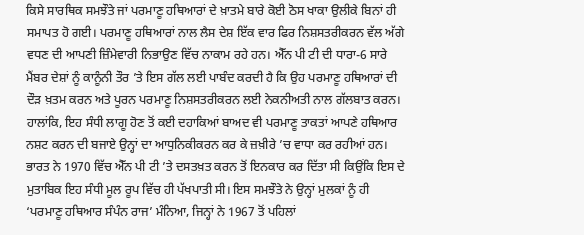ਕਿਸੇ ਸਾਰਥਿਕ ਸਮਝੌਤੇ ਜਾਂ ਪਰਮਾਣੂ ਹਥਿਆਰਾਂ ਦੇ ਖ਼ਾਤਮੇ ਬਾਰੇ ਕੋਈ ਠੋਸ ਖਾਕਾ ਉਲੀਕੇ ਬਿਨਾਂ ਹੀ ਸਮਾਪਤ ਹੋ ਗਈ। ਪਰਮਾਣੂ ਹਥਿਆਰਾਂ ਨਾਲ ਲੈਸ ਦੇਸ਼ ਇੱਕ ਵਾਰ ਫਿਰ ਨਿਸ਼ਸਤਰੀਕਰਨ ਵੱਲ ਅੱਗੇ ਵਧਣ ਦੀ ਆਪਣੀ ਜ਼ਿੰਮੇਵਾਰੀ ਨਿਭਾਉਣ ਵਿੱਚ ਨਾਕਾਮ ਰਹੇ ਹਨ। ਐੱਨ ਪੀ ਟੀ ਦੀ ਧਾਰਾ-6 ਸਾਰੇ ਮੈਂਬਰ ਦੇਸ਼ਾਂ ਨੂੰ ਕਾਨੂੰਨੀ ਤੌਰ ’ਤੇ ਇਸ ਗੱਲ ਲਈ ਪਾਬੰਦ ਕਰਦੀ ਹੈ ਕਿ ਉਹ ਪਰਮਾਣੂ ਹਥਿਆਰਾਂ ਦੀ ਦੌੜ ਖ਼ਤਮ ਕਰਨ ਅਤੇ ਪੂਰਨ ਪਰਮਾਣੂ ਨਿਸ਼ਸਤਰੀਕਰਨ ਲਈ ਨੇਕਨੀਅਤੀ ਨਾਲ ਗੱਲਬਾਤ ਕਰਨ। ਹਾਲਾਂਕਿ, ਇਹ ਸੰਧੀ ਲਾਗੂ ਹੋਣ ਤੋਂ ਕਈ ਦਹਾਕਿਆਂ ਬਾਅਦ ਵੀ ਪਰਮਾਣੂ ਤਾਕਤਾਂ ਆਪਣੇ ਹਥਿਆਰ ਨਸ਼ਟ ਕਰਨ ਦੀ ਬਜਾਏ ਉਨ੍ਹਾਂ ਦਾ ਆਧੁਨਿਕੀਕਰਨ ਕਰ ਕੇ ਜ਼ਖ਼ੀਰੇ ’ਚ ਵਾਧਾ ਕਰ ਰਹੀਆਂ ਹਨ।
ਭਾਰਤ ਨੇ 1970 ਵਿੱਚ ਐੱਨ ਪੀ ਟੀ ’ਤੇ ਦਸਤਖ਼ਤ ਕਰਨ ਤੋਂ ਇਨਕਾਰ ਕਰ ਦਿੱਤਾ ਸੀ ਕਿਉਂਕਿ ਇਸ ਦੇ ਮੁਤਾਬਿਕ ਇਹ ਸੰਧੀ ਮੂਲ ਰੂਪ ਵਿੱਚ ਹੀ ਪੱਖਪਾਤੀ ਸੀ। ਇਸ ਸਮਝੌਤੇ ਨੇ ਉਨ੍ਹਾਂ ਮੁਲਕਾਂ ਨੂੰ ਹੀ ‘ਪਰਮਾਣੂ ਹਥਿਆਰ ਸੰਪੰਨ ਰਾਜ’ ਮੰਨਿਆ, ਜਿਨ੍ਹਾਂ ਨੇ 1967 ਤੋਂ ਪਹਿਲਾਂ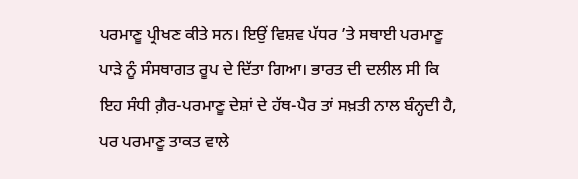ਪਰਮਾਣੂ ਪ੍ਰੀਖਣ ਕੀਤੇ ਸਨ। ਇਉਂ ਵਿਸ਼ਵ ਪੱਧਰ ’ਤੇ ਸਥਾਈ ਪਰਮਾਣੂ ਪਾੜੇ ਨੂੰ ਸੰਸਥਾਗਤ ਰੂਪ ਦੇ ਦਿੱਤਾ ਗਿਆ। ਭਾਰਤ ਦੀ ਦਲੀਲ ਸੀ ਕਿ ਇਹ ਸੰਧੀ ਗ਼ੈਰ-ਪਰਮਾਣੂ ਦੇਸ਼ਾਂ ਦੇ ਹੱਥ-ਪੈਰ ਤਾਂ ਸਖ਼ਤੀ ਨਾਲ ਬੰਨ੍ਹਦੀ ਹੈ, ਪਰ ਪਰਮਾਣੂ ਤਾਕਤ ਵਾਲੇ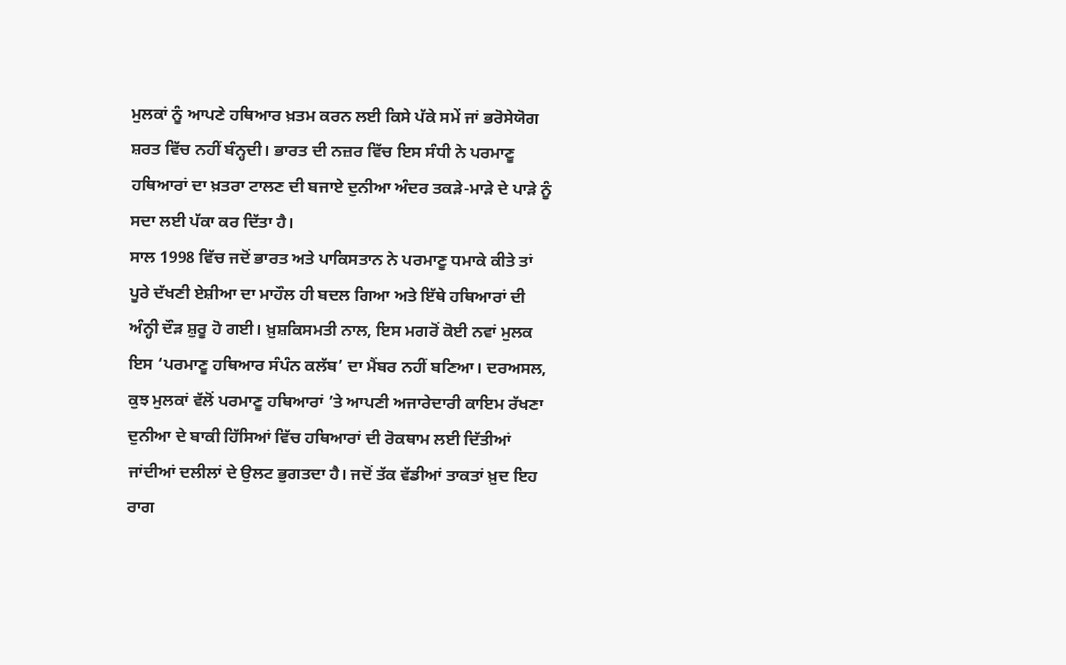ਮੁਲਕਾਂ ਨੂੰ ਆਪਣੇ ਹਥਿਆਰ ਖ਼ਤਮ ਕਰਨ ਲਈ ਕਿਸੇ ਪੱਕੇ ਸਮੇਂ ਜਾਂ ਭਰੋਸੇਯੋਗ ਸ਼ਰਤ ਵਿੱਚ ਨਹੀਂ ਬੰਨ੍ਹਦੀ। ਭਾਰਤ ਦੀ ਨਜ਼ਰ ਵਿੱਚ ਇਸ ਸੰਧੀ ਨੇ ਪਰਮਾਣੂ ਹਥਿਆਰਾਂ ਦਾ ਖ਼ਤਰਾ ਟਾਲਣ ਦੀ ਬਜਾਏ ਦੁਨੀਆ ਅੰਦਰ ਤਕੜੇ-ਮਾੜੇ ਦੇ ਪਾੜੇ ਨੂੰ ਸਦਾ ਲਈ ਪੱਕਾ ਕਰ ਦਿੱਤਾ ਹੈ।
ਸਾਲ 1998 ਵਿੱਚ ਜਦੋਂ ਭਾਰਤ ਅਤੇ ਪਾਕਿਸਤਾਨ ਨੇ ਪਰਮਾਣੂ ਧਮਾਕੇ ਕੀਤੇ ਤਾਂ ਪੂਰੇ ਦੱਖਣੀ ਏਸ਼ੀਆ ਦਾ ਮਾਹੌਲ ਹੀ ਬਦਲ ਗਿਆ ਅਤੇ ਇੱਥੇ ਹਥਿਆਰਾਂ ਦੀ ਅੰਨ੍ਹੀ ਦੌੜ ਸ਼ੁਰੂ ਹੋ ਗਈ। ਖ਼ੁਸ਼ਕਿਸਮਤੀ ਨਾਲ, ਇਸ ਮਗਰੋਂ ਕੋਈ ਨਵਾਂ ਮੁਲਕ ਇਸ ‘ਪਰਮਾਣੂ ਹਥਿਆਰ ਸੰਪੰਨ ਕਲੱਬ’ ਦਾ ਮੈਂਬਰ ਨਹੀਂ ਬਣਿਆ। ਦਰਅਸਲ, ਕੁਝ ਮੁਲਕਾਂ ਵੱਲੋਂ ਪਰਮਾਣੂ ਹਥਿਆਰਾਂ ’ਤੇ ਆਪਣੀ ਅਜਾਰੇਦਾਰੀ ਕਾਇਮ ਰੱਖਣਾ ਦੁਨੀਆ ਦੇ ਬਾਕੀ ਹਿੱਸਿਆਂ ਵਿੱਚ ਹਥਿਆਰਾਂ ਦੀ ਰੋਕਥਾਮ ਲਈ ਦਿੱਤੀਆਂ ਜਾਂਦੀਆਂ ਦਲੀਲਾਂ ਦੇ ਉਲਟ ਭੁਗਤਦਾ ਹੈ। ਜਦੋਂ ਤੱਕ ਵੱਡੀਆਂ ਤਾਕਤਾਂ ਖ਼ੁਦ ਇਹ ਰਾਗ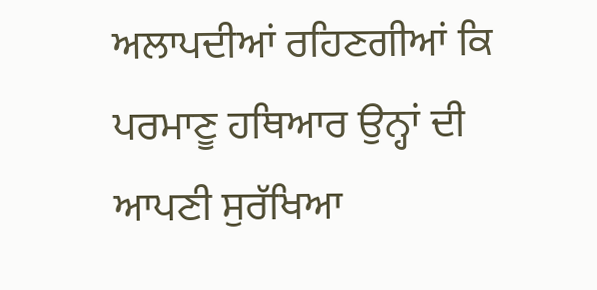ਅਲਾਪਦੀਆਂ ਰਹਿਣਗੀਆਂ ਕਿ ਪਰਮਾਣੂ ਹਥਿਆਰ ਉਨ੍ਹਾਂ ਦੀ ਆਪਣੀ ਸੁਰੱਖਿਆ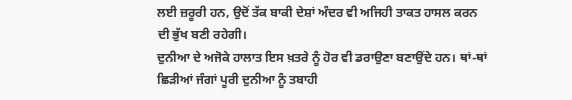ਲਈ ਜ਼ਰੂਰੀ ਹਨ, ਉਦੋਂ ਤੱਕ ਬਾਕੀ ਦੇਸ਼ਾਂ ਅੰਦਰ ਵੀ ਅਜਿਹੀ ਤਾਕਤ ਹਾਸਲ ਕਰਨ ਦੀ ਭੁੱਖ ਬਣੀ ਰਹੇਗੀ।
ਦੁਨੀਆ ਦੇ ਅਜੋਕੇ ਹਾਲਾਤ ਇਸ ਖ਼ਤਰੇ ਨੂੰ ਹੋਰ ਵੀ ਡਰਾਉਣਾ ਬਣਾਉਂਦੇ ਹਨ। ਥਾਂ-ਥਾਂ ਛਿੜੀਆਂ ਜੰਗਾਂ ਪੂਰੀ ਦੁਨੀਆ ਨੂੰ ਤਬਾਹੀ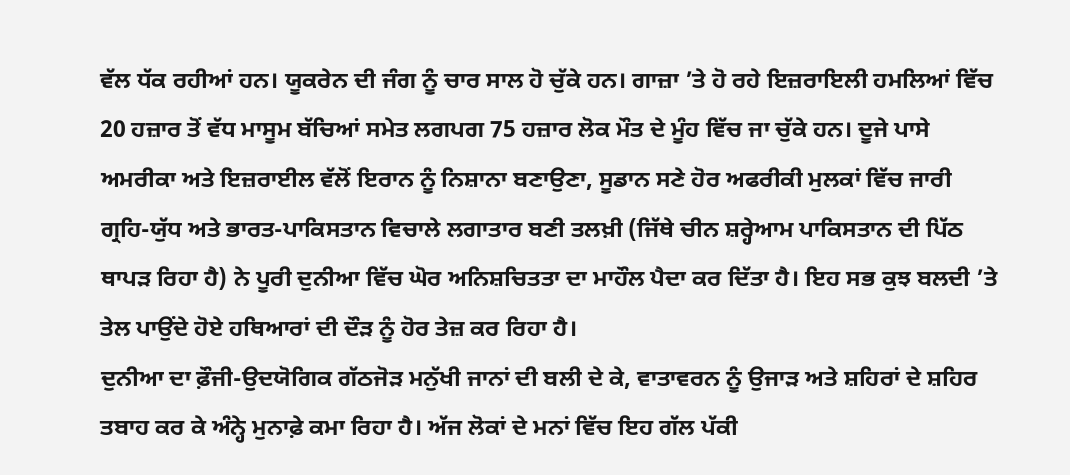ਵੱਲ ਧੱਕ ਰਹੀਆਂ ਹਨ। ਯੂਕਰੇਨ ਦੀ ਜੰਗ ਨੂੰ ਚਾਰ ਸਾਲ ਹੋ ਚੁੱਕੇ ਹਨ। ਗਾਜ਼ਾ ’ਤੇ ਹੋ ਰਹੇ ਇਜ਼ਰਾਇਲੀ ਹਮਲਿਆਂ ਵਿੱਚ 20 ਹਜ਼ਾਰ ਤੋਂ ਵੱਧ ਮਾਸੂਮ ਬੱਚਿਆਂ ਸਮੇਤ ਲਗਪਗ 75 ਹਜ਼ਾਰ ਲੋਕ ਮੌਤ ਦੇ ਮੂੰਹ ਵਿੱਚ ਜਾ ਚੁੱਕੇ ਹਨ। ਦੂਜੇ ਪਾਸੇ ਅਮਰੀਕਾ ਅਤੇ ਇਜ਼ਰਾਈਲ ਵੱਲੋਂ ਇਰਾਨ ਨੂੰ ਨਿਸ਼ਾਨਾ ਬਣਾਉਣਾ, ਸੂਡਾਨ ਸਣੇ ਹੋਰ ਅਫਰੀਕੀ ਮੁਲਕਾਂ ਵਿੱਚ ਜਾਰੀ ਗ੍ਰਹਿ-ਯੁੱਧ ਅਤੇ ਭਾਰਤ-ਪਾਕਿਸਤਾਨ ਵਿਚਾਲੇ ਲਗਾਤਾਰ ਬਣੀ ਤਲਖ਼ੀ (ਜਿੱਥੇ ਚੀਨ ਸ਼ਰ੍ਹੇਆਮ ਪਾਕਿਸਤਾਨ ਦੀ ਪਿੱਠ ਥਾਪੜ ਰਿਹਾ ਹੈ) ਨੇ ਪੂਰੀ ਦੁਨੀਆ ਵਿੱਚ ਘੋਰ ਅਨਿਸ਼ਚਿਤਤਾ ਦਾ ਮਾਹੌਲ ਪੈਦਾ ਕਰ ਦਿੱਤਾ ਹੈ। ਇਹ ਸਭ ਕੁਝ ਬਲਦੀ ’ਤੇ ਤੇਲ ਪਾਉਂਦੇ ਹੋਏ ਹਥਿਆਰਾਂ ਦੀ ਦੌੜ ਨੂੰ ਹੋਰ ਤੇਜ਼ ਕਰ ਰਿਹਾ ਹੈ।
ਦੁਨੀਆ ਦਾ ਫ਼ੌਜੀ-ਉਦਯੋਗਿਕ ਗੱਠਜੋੜ ਮਨੁੱਖੀ ਜਾਨਾਂ ਦੀ ਬਲੀ ਦੇ ਕੇ, ਵਾਤਾਵਰਨ ਨੂੰ ਉਜਾੜ ਅਤੇ ਸ਼ਹਿਰਾਂ ਦੇ ਸ਼ਹਿਰ ਤਬਾਹ ਕਰ ਕੇ ਅੰਨ੍ਹੇ ਮੁਨਾਫ਼ੇ ਕਮਾ ਰਿਹਾ ਹੈ। ਅੱਜ ਲੋਕਾਂ ਦੇ ਮਨਾਂ ਵਿੱਚ ਇਹ ਗੱਲ ਪੱਕੀ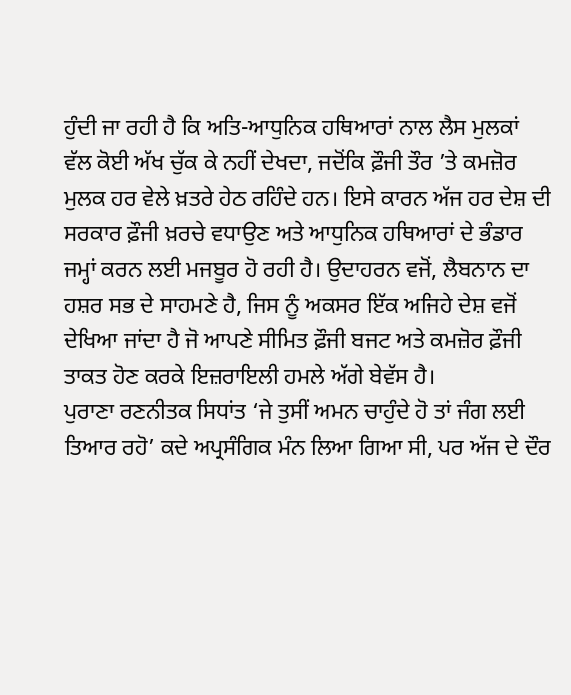ਹੁੰਦੀ ਜਾ ਰਹੀ ਹੈ ਕਿ ਅਤਿ-ਆਧੁਨਿਕ ਹਥਿਆਰਾਂ ਨਾਲ ਲੈਸ ਮੁਲਕਾਂ ਵੱਲ ਕੋਈ ਅੱਖ ਚੁੱਕ ਕੇ ਨਹੀਂ ਦੇਖਦਾ, ਜਦੋਂਕਿ ਫ਼ੌਜੀ ਤੌਰ ’ਤੇ ਕਮਜ਼ੋਰ ਮੁਲਕ ਹਰ ਵੇਲੇ ਖ਼ਤਰੇ ਹੇਠ ਰਹਿੰਦੇ ਹਨ। ਇਸੇ ਕਾਰਨ ਅੱਜ ਹਰ ਦੇਸ਼ ਦੀ ਸਰਕਾਰ ਫ਼ੌਜੀ ਖ਼ਰਚੇ ਵਧਾਉਣ ਅਤੇ ਆਧੁਨਿਕ ਹਥਿਆਰਾਂ ਦੇ ਭੰਡਾਰ ਜਮ੍ਹਾਂ ਕਰਨ ਲਈ ਮਜਬੂਰ ਹੋ ਰਹੀ ਹੈ। ਉਦਾਹਰਨ ਵਜੋਂ, ਲੈਬਨਾਨ ਦਾ ਹਸ਼ਰ ਸਭ ਦੇ ਸਾਹਮਣੇ ਹੈ, ਜਿਸ ਨੂੰ ਅਕਸਰ ਇੱਕ ਅਜਿਹੇ ਦੇਸ਼ ਵਜੋਂ ਦੇਖਿਆ ਜਾਂਦਾ ਹੈ ਜੋ ਆਪਣੇ ਸੀਮਿਤ ਫ਼ੌਜੀ ਬਜਟ ਅਤੇ ਕਮਜ਼ੋਰ ਫ਼ੌਜੀ ਤਾਕਤ ਹੋਣ ਕਰਕੇ ਇਜ਼ਰਾਇਲੀ ਹਮਲੇ ਅੱਗੇ ਬੇਵੱਸ ਹੈ।
ਪੁਰਾਣਾ ਰਣਨੀਤਕ ਸਿਧਾਂਤ ‘ਜੇ ਤੁਸੀਂ ਅਮਨ ਚਾਹੁੰਦੇ ਹੋ ਤਾਂ ਜੰਗ ਲਈ ਤਿਆਰ ਰਹੋ’ ਕਦੇ ਅਪ੍ਰਸੰਗਿਕ ਮੰਨ ਲਿਆ ਗਿਆ ਸੀ, ਪਰ ਅੱਜ ਦੇ ਦੌਰ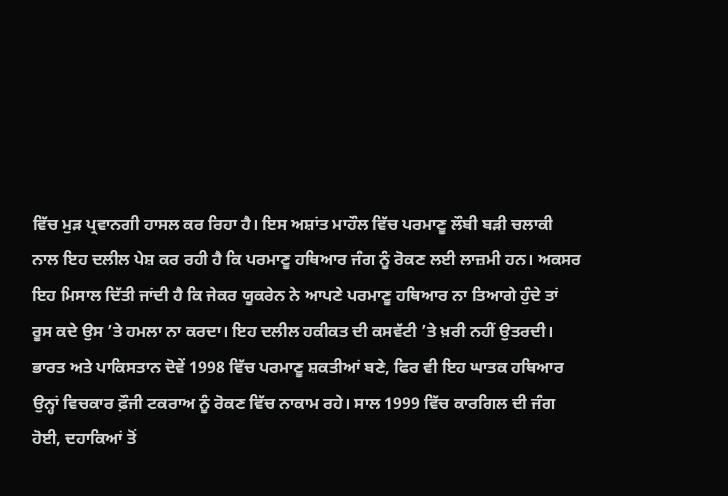ਵਿੱਚ ਮੁੜ ਪ੍ਰਵਾਨਗੀ ਹਾਸਲ ਕਰ ਰਿਹਾ ਹੈ। ਇਸ ਅਸ਼ਾਂਤ ਮਾਹੌਲ ਵਿੱਚ ਪਰਮਾਣੂ ਲੌਬੀ ਬੜੀ ਚਲਾਕੀ ਨਾਲ ਇਹ ਦਲੀਲ ਪੇਸ਼ ਕਰ ਰਹੀ ਹੈ ਕਿ ਪਰਮਾਣੂ ਹਥਿਆਰ ਜੰਗ ਨੂੰ ਰੋਕਣ ਲਈ ਲਾਜ਼ਮੀ ਹਨ। ਅਕਸਰ ਇਹ ਮਿਸਾਲ ਦਿੱਤੀ ਜਾਂਦੀ ਹੈ ਕਿ ਜੇਕਰ ਯੂਕਰੇਨ ਨੇ ਆਪਣੇ ਪਰਮਾਣੂ ਹਥਿਆਰ ਨਾ ਤਿਆਗੇ ਹੁੰਦੇ ਤਾਂ ਰੂਸ ਕਦੇ ਉਸ ’ਤੇ ਹਮਲਾ ਨਾ ਕਰਦਾ। ਇਹ ਦਲੀਲ ਹਕੀਕਤ ਦੀ ਕਸਵੱਟੀ ’ਤੇ ਖ਼ਰੀ ਨਹੀਂ ਉਤਰਦੀ। ਭਾਰਤ ਅਤੇ ਪਾਕਿਸਤਾਨ ਦੋਵੇਂ 1998 ਵਿੱਚ ਪਰਮਾਣੂ ਸ਼ਕਤੀਆਂ ਬਣੇ, ਫਿਰ ਵੀ ਇਹ ਘਾਤਕ ਹਥਿਆਰ ਉਨ੍ਹਾਂ ਵਿਚਕਾਰ ਫ਼ੌਜੀ ਟਕਰਾਅ ਨੂੰ ਰੋਕਣ ਵਿੱਚ ਨਾਕਾਮ ਰਹੇ। ਸਾਲ 1999 ਵਿੱਚ ਕਾਰਗਿਲ ਦੀ ਜੰਗ ਹੋਈ, ਦਹਾਕਿਆਂ ਤੋਂ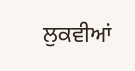ਲੁਕਵੀਆਂ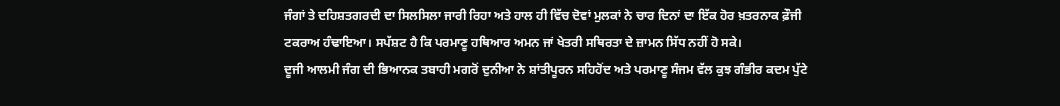ਜੰਗਾਂ ਤੇ ਦਹਿਸ਼ਤਗਰਦੀ ਦਾ ਸਿਲਸਿਲਾ ਜਾਰੀ ਰਿਹਾ ਅਤੇ ਹਾਲ ਹੀ ਵਿੱਚ ਦੋਵਾਂ ਮੁਲਕਾਂ ਨੇ ਚਾਰ ਦਿਨਾਂ ਦਾ ਇੱਕ ਹੋਰ ਖ਼ਤਰਨਾਕ ਫ਼ੌਜੀ ਟਕਰਾਅ ਹੰਢਾਇਆ। ਸਪੱਸ਼ਟ ਹੈ ਕਿ ਪਰਮਾਣੂ ਹਥਿਆਰ ਅਮਨ ਜਾਂ ਖੇਤਰੀ ਸਥਿਰਤਾ ਦੇ ਜ਼ਾਮਨ ਸਿੱਧ ਨਹੀਂ ਹੋ ਸਕੇ।
ਦੂਜੀ ਆਲਮੀ ਜੰਗ ਦੀ ਭਿਆਨਕ ਤਬਾਹੀ ਮਗਰੋਂ ਦੁਨੀਆ ਨੇ ਸ਼ਾਂਤੀਪੂਰਨ ਸਹਿਹੋਂਦ ਅਤੇ ਪਰਮਾਣੂ ਸੰਜਮ ਵੱਲ ਕੁਝ ਗੰਭੀਰ ਕਦਮ ਪੁੱਟੇ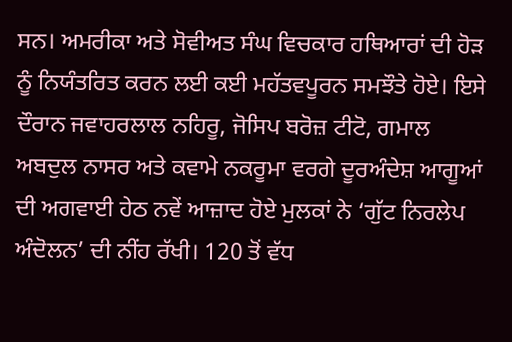ਸਨ। ਅਮਰੀਕਾ ਅਤੇ ਸੋਵੀਅਤ ਸੰਘ ਵਿਚਕਾਰ ਹਥਿਆਰਾਂ ਦੀ ਹੋੜ ਨੂੰ ਨਿਯੰਤਰਿਤ ਕਰਨ ਲਈ ਕਈ ਮਹੱਤਵਪੂਰਨ ਸਮਝੌਤੇ ਹੋਏ। ਇਸੇ ਦੌਰਾਨ ਜਵਾਹਰਲਾਲ ਨਹਿਰੂ, ਜੋਸਿਪ ਬਰੋਜ਼ ਟੀਟੋ, ਗਮਾਲ ਅਬਦੁਲ ਨਾਸਰ ਅਤੇ ਕਵਾਮੇ ਨਕਰੂਮਾ ਵਰਗੇ ਦੂਰਅੰਦੇਸ਼ ਆਗੂਆਂ ਦੀ ਅਗਵਾਈ ਹੇਠ ਨਵੇਂ ਆਜ਼ਾਦ ਹੋਏ ਮੁਲਕਾਂ ਨੇ ‘ਗੁੱਟ ਨਿਰਲੇਪ ਅੰਦੋਲਨ’ ਦੀ ਨੀਂਹ ਰੱਖੀ। 120 ਤੋਂ ਵੱਧ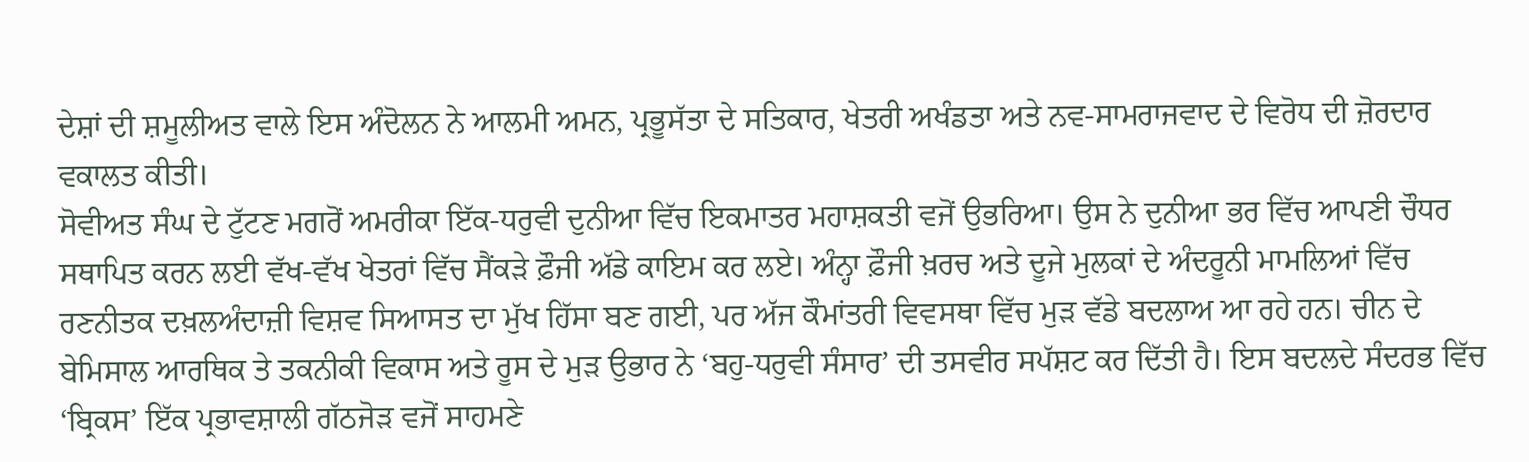ਦੇਸ਼ਾਂ ਦੀ ਸ਼ਮੂਲੀਅਤ ਵਾਲੇ ਇਸ ਅੰਦੋਲਨ ਨੇ ਆਲਮੀ ਅਮਨ, ਪ੍ਰਭੂਸੱਤਾ ਦੇ ਸਤਿਕਾਰ, ਖੇਤਰੀ ਅਖੰਡਤਾ ਅਤੇ ਨਵ-ਸਾਮਰਾਜਵਾਦ ਦੇ ਵਿਰੋਧ ਦੀ ਜ਼ੋਰਦਾਰ ਵਕਾਲਤ ਕੀਤੀ।
ਸੋਵੀਅਤ ਸੰਘ ਦੇ ਟੁੱਟਣ ਮਗਰੋਂ ਅਮਰੀਕਾ ਇੱਕ-ਧਰੁਵੀ ਦੁਨੀਆ ਵਿੱਚ ਇਕਮਾਤਰ ਮਹਾਸ਼ਕਤੀ ਵਜੋਂ ਉਭਰਿਆ। ਉਸ ਨੇ ਦੁਨੀਆ ਭਰ ਵਿੱਚ ਆਪਣੀ ਚੌਧਰ ਸਥਾਪਿਤ ਕਰਨ ਲਈ ਵੱਖ-ਵੱਖ ਖੇਤਰਾਂ ਵਿੱਚ ਸੈਂਕੜੇ ਫ਼ੌਜੀ ਅੱਡੇ ਕਾਇਮ ਕਰ ਲਏ। ਅੰਨ੍ਹਾ ਫ਼ੌਜੀ ਖ਼ਰਚ ਅਤੇ ਦੂਜੇ ਮੁਲਕਾਂ ਦੇ ਅੰਦਰੂਨੀ ਮਾਮਲਿਆਂ ਵਿੱਚ ਰਣਨੀਤਕ ਦਖ਼ਲਅੰਦਾਜ਼ੀ ਵਿਸ਼ਵ ਸਿਆਸਤ ਦਾ ਮੁੱਖ ਹਿੱਸਾ ਬਣ ਗਈ, ਪਰ ਅੱਜ ਕੌਮਾਂਤਰੀ ਵਿਵਸਥਾ ਵਿੱਚ ਮੁੜ ਵੱਡੇ ਬਦਲਾਅ ਆ ਰਹੇ ਹਨ। ਚੀਨ ਦੇ ਬੇਮਿਸਾਲ ਆਰਥਿਕ ਤੇ ਤਕਨੀਕੀ ਵਿਕਾਸ ਅਤੇ ਰੂਸ ਦੇ ਮੁੜ ਉਭਾਰ ਨੇ ‘ਬਹੁ-ਧਰੁਵੀ ਸੰਸਾਰ’ ਦੀ ਤਸਵੀਰ ਸਪੱਸ਼ਟ ਕਰ ਦਿੱਤੀ ਹੈ। ਇਸ ਬਦਲਦੇ ਸੰਦਰਭ ਵਿੱਚ ‘ਬ੍ਰਿਕਸ’ ਇੱਕ ਪ੍ਰਭਾਵਸ਼ਾਲੀ ਗੱਠਜੋੜ ਵਜੋਂ ਸਾਹਮਣੇ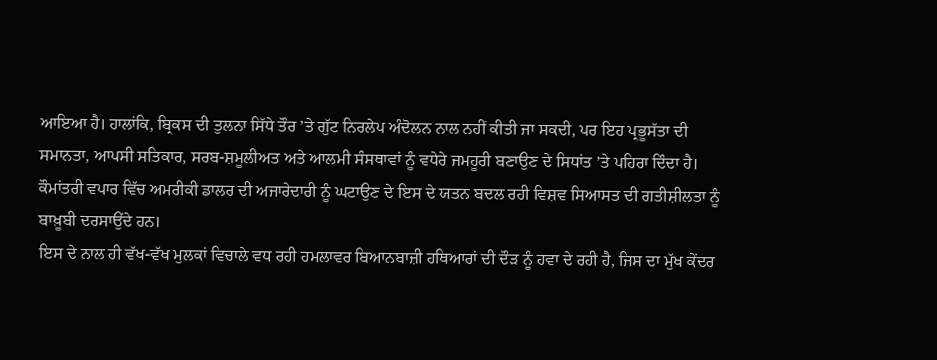ਆਇਆ ਹੈ। ਹਾਲਾਂਕਿ, ਬ੍ਰਿਕਸ ਦੀ ਤੁਲਨਾ ਸਿੱਧੇ ਤੌਰ ’ਤੇ ਗੁੱਟ ਨਿਰਲੇਪ ਅੰਦੋਲਨ ਨਾਲ ਨਹੀਂ ਕੀਤੀ ਜਾ ਸਕਦੀ, ਪਰ ਇਹ ਪ੍ਰਭੂਸੱਤਾ ਦੀ ਸਮਾਨਤਾ, ਆਪਸੀ ਸਤਿਕਾਰ, ਸਰਬ-ਸ਼ਮੂਲੀਅਤ ਅਤੇ ਆਲਮੀ ਸੰਸਥਾਵਾਂ ਨੂੰ ਵਧੇਰੇ ਜਮਹੂਰੀ ਬਣਾਉਣ ਦੇ ਸਿਧਾਂਤ ’ਤੇ ਪਹਿਰਾ ਦਿੰਦਾ ਹੈ। ਕੌਮਾਂਤਰੀ ਵਪਾਰ ਵਿੱਚ ਅਮਰੀਕੀ ਡਾਲਰ ਦੀ ਅਜਾਰੇਦਾਰੀ ਨੂੰ ਘਟਾਉਣ ਦੇ ਇਸ ਦੇ ਯਤਨ ਬਦਲ ਰਹੀ ਵਿਸ਼ਵ ਸਿਆਸਤ ਦੀ ਗਤੀਸ਼ੀਲਤਾ ਨੂੰ ਬਾਖ਼ੂਬੀ ਦਰਸਾਉਂਦੇ ਹਨ।
ਇਸ ਦੇ ਨਾਲ ਹੀ ਵੱਖ-ਵੱਖ ਮੁਲਕਾਂ ਵਿਚਾਲੇ ਵਧ ਰਹੀ ਹਮਲਾਵਰ ਬਿਆਨਬਾਜ਼ੀ ਹਥਿਆਰਾਂ ਦੀ ਦੌੜ ਨੂੰ ਹਵਾ ਦੇ ਰਹੀ ਹੈ, ਜਿਸ ਦਾ ਮੁੱਖ ਕੇਂਦਰ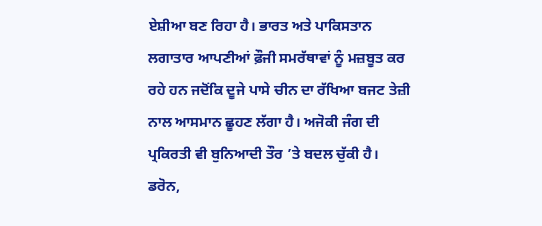ਏਸ਼ੀਆ ਬਣ ਰਿਹਾ ਹੈ। ਭਾਰਤ ਅਤੇ ਪਾਕਿਸਤਾਨ ਲਗਾਤਾਰ ਆਪਣੀਆਂ ਫ਼ੌਜੀ ਸਮਰੱਥਾਵਾਂ ਨੂੰ ਮਜ਼ਬੂਤ ਕਰ ਰਹੇ ਹਨ ਜਦੋਂਕਿ ਦੂਜੇ ਪਾਸੇ ਚੀਨ ਦਾ ਰੱਖਿਆ ਬਜਟ ਤੇਜ਼ੀ ਨਾਲ ਆਸਮਾਨ ਛੂਹਣ ਲੱਗਾ ਹੈ। ਅਜੋਕੀ ਜੰਗ ਦੀ ਪ੍ਰਕਿਰਤੀ ਵੀ ਬੁਨਿਆਦੀ ਤੌਰ ’ਤੇ ਬਦਲ ਚੁੱਕੀ ਹੈ। ਡਰੋਨ,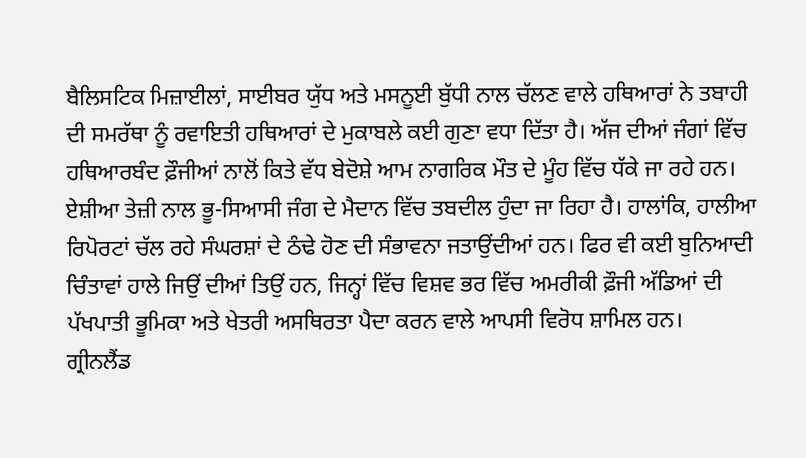ਬੈਲਿਸਟਿਕ ਮਿਜ਼ਾਈਲਾਂ, ਸਾਈਬਰ ਯੁੱਧ ਅਤੇ ਮਸਨੂਈ ਬੁੱਧੀ ਨਾਲ ਚੱਲਣ ਵਾਲੇ ਹਥਿਆਰਾਂ ਨੇ ਤਬਾਹੀ ਦੀ ਸਮਰੱਥਾ ਨੂੰ ਰਵਾਇਤੀ ਹਥਿਆਰਾਂ ਦੇ ਮੁਕਾਬਲੇ ਕਈ ਗੁਣਾ ਵਧਾ ਦਿੱਤਾ ਹੈ। ਅੱਜ ਦੀਆਂ ਜੰਗਾਂ ਵਿੱਚ ਹਥਿਆਰਬੰਦ ਫ਼ੌਜੀਆਂ ਨਾਲੋਂ ਕਿਤੇ ਵੱਧ ਬੇਦੋਸ਼ੇ ਆਮ ਨਾਗਰਿਕ ਮੌਤ ਦੇ ਮੂੰਹ ਵਿੱਚ ਧੱਕੇ ਜਾ ਰਹੇ ਹਨ। ਏਸ਼ੀਆ ਤੇਜ਼ੀ ਨਾਲ ਭੂ-ਸਿਆਸੀ ਜੰਗ ਦੇ ਮੈਦਾਨ ਵਿੱਚ ਤਬਦੀਲ ਹੁੰਦਾ ਜਾ ਰਿਹਾ ਹੈ। ਹਾਲਾਂਕਿ, ਹਾਲੀਆ ਰਿਪੋਰਟਾਂ ਚੱਲ ਰਹੇ ਸੰਘਰਸ਼ਾਂ ਦੇ ਠੰਢੇ ਹੋਣ ਦੀ ਸੰਭਾਵਨਾ ਜਤਾਉਂਦੀਆਂ ਹਨ। ਫਿਰ ਵੀ ਕਈ ਬੁਨਿਆਦੀ ਚਿੰਤਾਵਾਂ ਹਾਲੇ ਜਿਉਂ ਦੀਆਂ ਤਿਉਂ ਹਨ, ਜਿਨ੍ਹਾਂ ਵਿੱਚ ਵਿਸ਼ਵ ਭਰ ਵਿੱਚ ਅਮਰੀਕੀ ਫ਼ੌਜੀ ਅੱਡਿਆਂ ਦੀ ਪੱਖਪਾਤੀ ਭੂਮਿਕਾ ਅਤੇ ਖੇਤਰੀ ਅਸਥਿਰਤਾ ਪੈਦਾ ਕਰਨ ਵਾਲੇ ਆਪਸੀ ਵਿਰੋਧ ਸ਼ਾਮਿਲ ਹਨ।
ਗ੍ਰੀਨਲੈਂਡ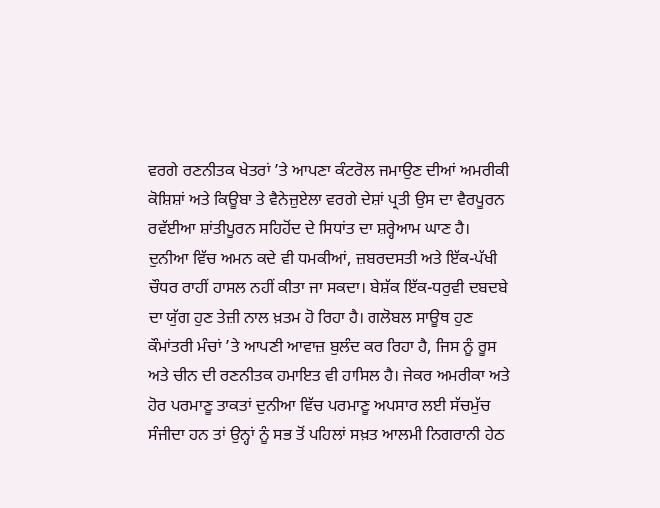ਵਰਗੇ ਰਣਨੀਤਕ ਖੇਤਰਾਂ ’ਤੇ ਆਪਣਾ ਕੰਟਰੋਲ ਜਮਾਉਣ ਦੀਆਂ ਅਮਰੀਕੀ ਕੋਸ਼ਿਸ਼ਾਂ ਅਤੇ ਕਿਊਬਾ ਤੇ ਵੈਨੇਜ਼ੁਏਲਾ ਵਰਗੇ ਦੇਸ਼ਾਂ ਪ੍ਰਤੀ ਉਸ ਦਾ ਵੈਰਪੂਰਨ ਰਵੱਈਆ ਸ਼ਾਂਤੀਪੂਰਨ ਸਹਿਹੋਂਦ ਦੇ ਸਿਧਾਂਤ ਦਾ ਸ਼ਰ੍ਹੇਆਮ ਘਾਣ ਹੈ। ਦੁਨੀਆ ਵਿੱਚ ਅਮਨ ਕਦੇ ਵੀ ਧਮਕੀਆਂ, ਜ਼ਬਰਦਸਤੀ ਅਤੇ ਇੱਕ-ਪੱਖੀ ਚੌਧਰ ਰਾਹੀਂ ਹਾਸਲ ਨਹੀਂ ਕੀਤਾ ਜਾ ਸਕਦਾ। ਬੇਸ਼ੱਕ ਇੱਕ-ਧਰੁਵੀ ਦਬਦਬੇ ਦਾ ਯੁੱਗ ਹੁਣ ਤੇਜ਼ੀ ਨਾਲ ਖ਼ਤਮ ਹੋ ਰਿਹਾ ਹੈ। ਗਲੋਬਲ ਸਾਊਥ ਹੁਣ ਕੌਮਾਂਤਰੀ ਮੰਚਾਂ ’ਤੇ ਆਪਣੀ ਆਵਾਜ਼ ਬੁਲੰਦ ਕਰ ਰਿਹਾ ਹੈ, ਜਿਸ ਨੂੰ ਰੂਸ ਅਤੇ ਚੀਨ ਦੀ ਰਣਨੀਤਕ ਹਮਾਇਤ ਵੀ ਹਾਸਿਲ ਹੈ। ਜੇਕਰ ਅਮਰੀਕਾ ਅਤੇ ਹੋਰ ਪਰਮਾਣੂ ਤਾਕਤਾਂ ਦੁਨੀਆ ਵਿੱਚ ਪਰਮਾਣੂ ਅਪਸਾਰ ਲਈ ਸੱਚਮੁੱਚ ਸੰਜੀਦਾ ਹਨ ਤਾਂ ਉਨ੍ਹਾਂ ਨੂੰ ਸਭ ਤੋਂ ਪਹਿਲਾਂ ਸਖ਼ਤ ਆਲਮੀ ਨਿਗਰਾਨੀ ਹੇਠ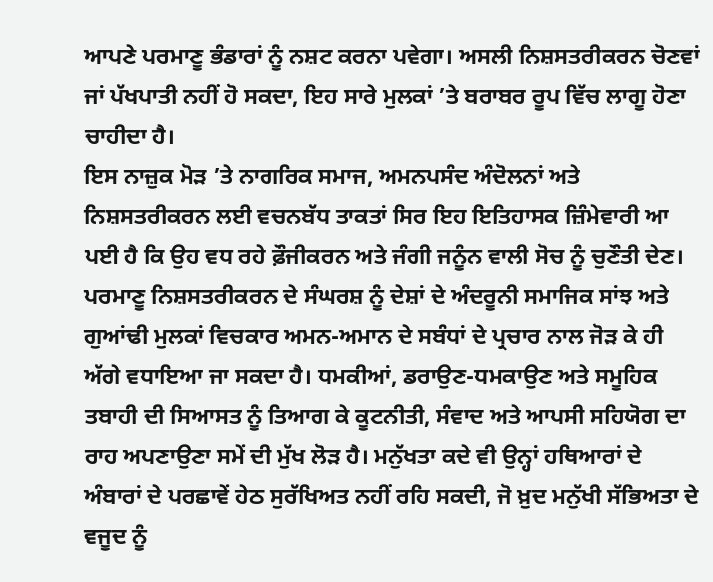ਆਪਣੇ ਪਰਮਾਣੂ ਭੰਡਾਰਾਂ ਨੂੰ ਨਸ਼ਟ ਕਰਨਾ ਪਵੇਗਾ। ਅਸਲੀ ਨਿਸ਼ਸਤਰੀਕਰਨ ਚੋਣਵਾਂ ਜਾਂ ਪੱਖਪਾਤੀ ਨਹੀਂ ਹੋ ਸਕਦਾ, ਇਹ ਸਾਰੇ ਮੁਲਕਾਂ ’ਤੇ ਬਰਾਬਰ ਰੂਪ ਵਿੱਚ ਲਾਗੂ ਹੋਣਾ ਚਾਹੀਦਾ ਹੈ।
ਇਸ ਨਾਜ਼ੁਕ ਮੋੜ ’ਤੇ ਨਾਗਰਿਕ ਸਮਾਜ, ਅਮਨਪਸੰਦ ਅੰਦੋਲਨਾਂ ਅਤੇ ਨਿਸ਼ਸਤਰੀਕਰਨ ਲਈ ਵਚਨਬੱਧ ਤਾਕਤਾਂ ਸਿਰ ਇਹ ਇਤਿਹਾਸਕ ਜ਼ਿੰਮੇਵਾਰੀ ਆ ਪਈ ਹੈ ਕਿ ਉਹ ਵਧ ਰਹੇ ਫ਼ੌਜੀਕਰਨ ਅਤੇ ਜੰਗੀ ਜਨੂੰਨ ਵਾਲੀ ਸੋਚ ਨੂੰ ਚੁਣੌਤੀ ਦੇਣ। ਪਰਮਾਣੂ ਨਿਸ਼ਸਤਰੀਕਰਨ ਦੇ ਸੰਘਰਸ਼ ਨੂੰ ਦੇਸ਼ਾਂ ਦੇ ਅੰਦਰੂਨੀ ਸਮਾਜਿਕ ਸਾਂਝ ਅਤੇ ਗੁਆਂਢੀ ਮੁਲਕਾਂ ਵਿਚਕਾਰ ਅਮਨ-ਅਮਾਨ ਦੇ ਸਬੰਧਾਂ ਦੇ ਪ੍ਰਚਾਰ ਨਾਲ ਜੋੜ ਕੇ ਹੀ ਅੱਗੇ ਵਧਾਇਆ ਜਾ ਸਕਦਾ ਹੈ। ਧਮਕੀਆਂ, ਡਰਾਉਣ-ਧਮਕਾਉਣ ਅਤੇ ਸਮੂਹਿਕ ਤਬਾਹੀ ਦੀ ਸਿਆਸਤ ਨੂੰ ਤਿਆਗ ਕੇ ਕੂਟਨੀਤੀ, ਸੰਵਾਦ ਅਤੇ ਆਪਸੀ ਸਹਿਯੋਗ ਦਾ ਰਾਹ ਅਪਣਾਉਣਾ ਸਮੇਂ ਦੀ ਮੁੱਖ ਲੋੜ ਹੈ। ਮਨੁੱਖਤਾ ਕਦੇ ਵੀ ਉਨ੍ਹਾਂ ਹਥਿਆਰਾਂ ਦੇ ਅੰਬਾਰਾਂ ਦੇ ਪਰਛਾਵੇਂ ਹੇਠ ਸੁਰੱਖਿਅਤ ਨਹੀਂ ਰਹਿ ਸਕਦੀ, ਜੋ ਖ਼ੁਦ ਮਨੁੱਖੀ ਸੱਭਿਅਤਾ ਦੇ ਵਜੂਦ ਨੂੰ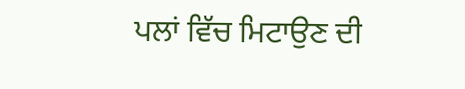ਪਲਾਂ ਵਿੱਚ ਮਿਟਾਉਣ ਦੀ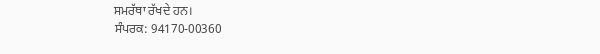ਸਮਰੱਥਾ ਰੱਖਦੇ ਹਨ।
ਸੰਪਰਕ: 94170-00360